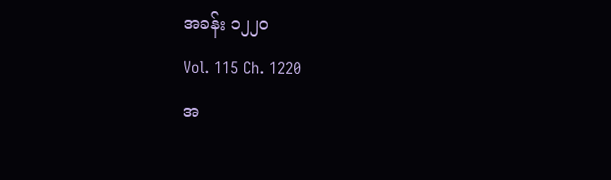အခန်း ၁၂၂၀
Vol. 115 Ch. 1220
အ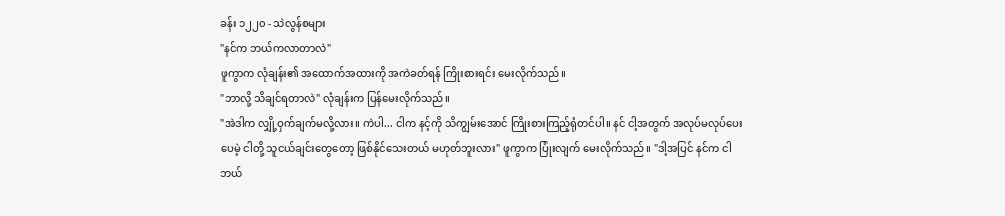ခန်း ၁၂၂၀ - သဲလွန်စများ
"နင်က ဘယ်ကလာတာလဲ"
ဖူကွာက လုံချန်း၏ အထောက်အထားကို အကဲခတ်ရန် ကြိုးစားရင်း မေးလိုက်သည်။
"ဘာလို့ သိချင်ရတာလဲ" လုံချန်းက ပြန်မေးလိုက်သည်။
"အဲဒါက လျှို့ဝှက်ချက်မလို့လား။ ကဲပါ... ငါက နင့်ကို သိကျွမ်းအောင် ကြိုးစားကြည့်ရုံတင်ပါ။ နင် ငါ့အတွက် အလုပ်မလုပ်ပေးပေမဲ့ ငါတို့ သူငယ်ချင်းတွေတော့ ဖြစ်နိုင်သေးတယ် မဟုတ်ဘူးလား" ဖူကွာက ပြုံးလျက် မေးလိုက်သည်။ "ဒါ့အပြင် နင်က ငါဘယ်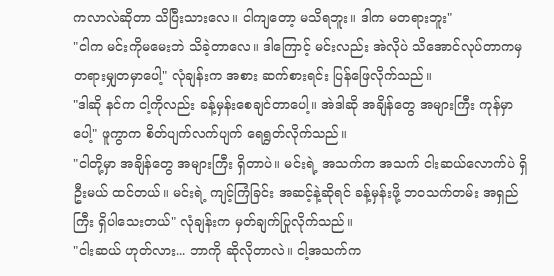ကလာလဲဆိုတာ သိပြီးသားလေ။ ငါကျတော့ မသိရဘူး။ ဒါက မတရားဘူး"
"ငါက မင်းကိုမမေးဘဲ သိခဲ့တာလေ။ ဒါကြောင့် မင်းလည်း အဲလိုပဲ သိအောင်လုပ်တာကမှ တရားမျှတမှာပေါ့" လုံချန်းက အစား ဆက်စားရင်း ပြန်ဖြေလိုက်သည်။
"ဒါဆို နင်က ငါ့ကိုလည်း ခန့်မှန်းစေချင်တာပေါ့။ အဲဒါဆို အချိန်တွေ အများကြီး ကုန်မှာပေါ့" ဖူကွာက စိတ်ပျက်လက်ပျက် ရေရွတ်လိုက်သည်။
"ငါတို့မှာ အချိန်တွေ အများကြီး ရှိတာပဲ။ မင်းရဲ့ အသက်က အသက် ငါးဆယ်လောက်ပဲ ရှိဦးမယ် ထင်တယ်။ မင်းရဲ့ ကျင့်ကြံခြင်း အဆင့်နဲ့ဆိုရင် ခန့်မှန်းဖို့ ဘဝသက်တမ်း အရှည်ကြီး ရှိပါသေးတယ်" လုံချန်းက မှတ်ချက်ပြုလိုက်သည်။
"ငါးဆယ် ဟုတ်လား... ဘာကို ဆိုလိုတာလဲ။ ငါ့အသက်က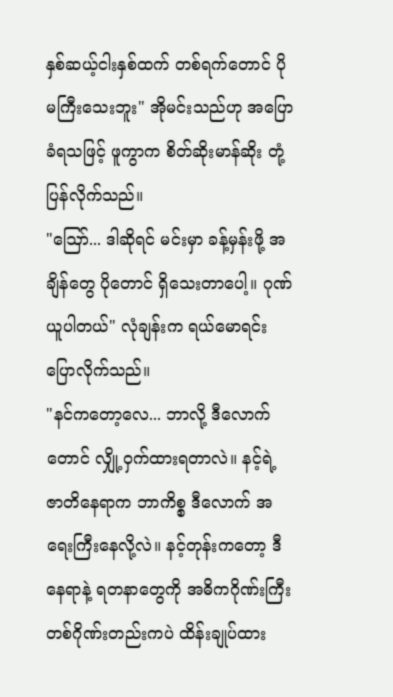နှစ်ဆယ့်ငါးနှစ်ထက် တစ်ရက်တောင် ပိုမကြီးသေးဘူး" အိုမင်းသည်ဟု အပြောခံရသဖြင့် ဖူကွာက စိတ်ဆိုးမာန်ဆိုး တုံ့ပြန်လိုက်သည်။
"ဪ... ဒါဆိုရင် မင်းမှာ ခန့်မှန်းဖို့ အချိန်တွေ ပိုတောင် ရှိသေးတာပေါ့။ ဂုဏ်ယူပါတယ်" လုံချန်းက ရယ်မောရင်း ပြောလိုက်သည်။
"နင်ကတော့လေ... ဘာလို့ ဒီလောက်တောင် လျှို့ဝှက်ထားရတာလဲ။ နင့်ရဲ့ ဇာတိနေရာက ဘာကိစ္စ ဒီလောက် အရေးကြီးနေလို့လဲ။ နင့်တုန်းကတော့ ဒီနေရာနဲ့ ရတနာတွေကို အဓိကဂိုဏ်းကြီး တစ်ဂိုဏ်းတည်းကပဲ ထိန်းချုပ်ထား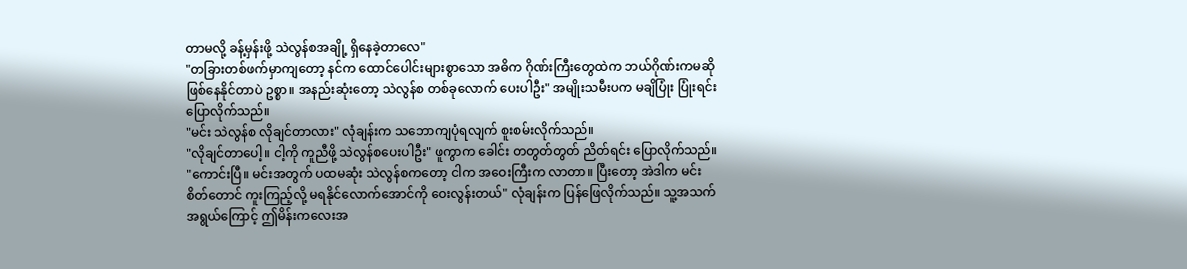တာမလို့ ခန့်မှန်းဖို့ သဲလွန်စအချို့ ရှိနေခဲ့တာလေ"
"တခြားတစ်ဖက်မှာကျတော့ နင်က ထောင်ပေါင်းများစွာသော အဓိက ဂိုဏ်းကြီးတွေထဲက ဘယ်ဂိုဏ်းကမဆို ဖြစ်နေနိုင်တာပဲ ဥစ္စာ။ အနည်းဆုံးတော့ သဲလွန်စ တစ်ခုလောက် ပေးပါဦး" အမျိုးသမီးပက မချိပြုံး ပြုံးရင်း ပြောလိုက်သည်။
"မင်း သဲလွန်စ လိုချင်တာလား" လုံချန်းက သဘောကျပုံရလျက် စူးစမ်းလိုက်သည်။
"လိုချင်တာပေါ့။ ငါ့ကို ကူညီဖို့ သဲလွန်စပေးပါဦး" ဖူကွာက ခေါင်း တတွတ်တွတ် ညိတ်ရင်း ပြောလိုက်သည်။
"ကောင်းပြီ။ မင်းအတွက် ပထမဆုံး သဲလွန်စကတော့ ငါက အဝေးကြီးက လာတာ။ ပြီးတော့ အဲဒါက မင်း စိတ်တောင် ကူးကြည့်လို့ မရနိုင်လောက်အောင်ကို ဝေးလွန်းတယ်" လုံချန်းက ပြန်ဖြေလိုက်သည်။ သူ့အသက်အရွယ်ကြောင့် ဤမိန်းကလေးအ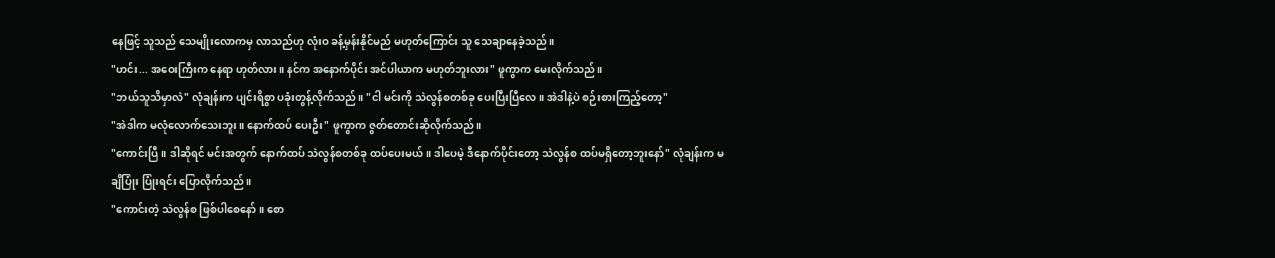နေဖြင့် သူသည် သေမျိုးလောကမှ လာသည်ဟု လုံးဝ ခန့်မှန်းနိုင်မည် မဟုတ်ကြောင်း သူ သေချာနေခဲ့သည်။
"ဟင်း... အဝေးကြီးက နေရာ ဟုတ်လား။ နင်က အနောက်ပိုင်း အင်ပါယာက မဟုတ်ဘူးလား" ဖူကွာက မေးလိုက်သည်။
"ဘယ်သူသိမှာလဲ" လုံချန်းက ပျင်းရိစွာ ပခုံးတွန့်လိုက်သည်။ "ငါ မင်းကို သဲလွန်စတစ်ခု ပေးပြီးပြီလေ။ အဲဒါနဲ့ပဲ စဉ်းစားကြည့်တော့"
"အဲဒါက မလုံလောက်သေးဘူး။ နောက်ထပ် ပေးဦး" ဖူကွာက ဇွတ်တောင်းဆိုလိုက်သည်။
"ကောင်းပြီ။ ဒါဆိုရင် မင်းအတွက် နောက်ထပ် သဲလွန်စတစ်ခု ထပ်ပေးမယ်။ ဒါပေမဲ့ ဒီနောက်ပိုင်းတော့ သဲလွန်စ ထပ်မရှိတော့ဘူးနော်" လုံချန်းက မချိပြုံး ပြုံးရင်း ပြောလိုက်သည်။
"ကောင်းတဲ့ သဲလွန်စ ဖြစ်ပါစေနော်။ စော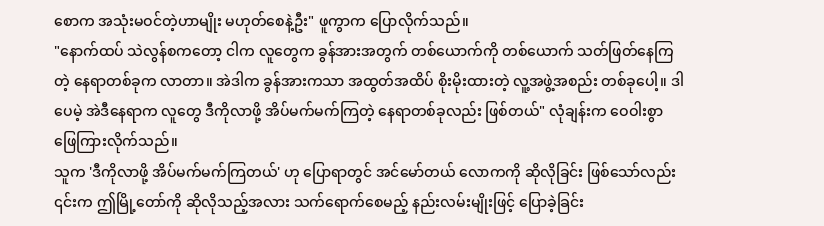စောက အသုံးမဝင်တဲ့ဟာမျိုး မဟုတ်စေနဲ့ဦး" ဖူကွာက ပြောလိုက်သည်။
"နောက်ထပ် သဲလွန်စကတော့ ငါက လူတွေက ခွန်အားအတွက် တစ်ယောက်ကို တစ်ယောက် သတ်ဖြတ်နေကြတဲ့ နေရာတစ်ခုက လာတာ။ အဲဒါက ခွန်အားကသာ အထွတ်အထိပ် စိုးမိုးထားတဲ့ လူ့အဖွဲ့အစည်း တစ်ခုပေါ့။ ဒါပေမဲ့ အဲဒီနေရာက လူတွေ ဒီကိုလာဖို့ အိပ်မက်မက်ကြတဲ့ နေရာတစ်ခုလည်း ဖြစ်တယ်" လုံချန်းက ဝေဝါးစွာ ဖြေကြားလိုက်သည်။
သူက 'ဒီကိုလာဖို့ အိပ်မက်မက်ကြတယ်' ဟု ပြောရာတွင် အင်မော်တယ် လောကကို ဆိုလိုခြင်း ဖြစ်သော်လည်း ၎င်းက ဤမြို့တော်ကို ဆိုလိုသည့်အလား သက်ရောက်စေမည့် နည်းလမ်းမျိုးဖြင့် ပြောခဲ့ခြင်း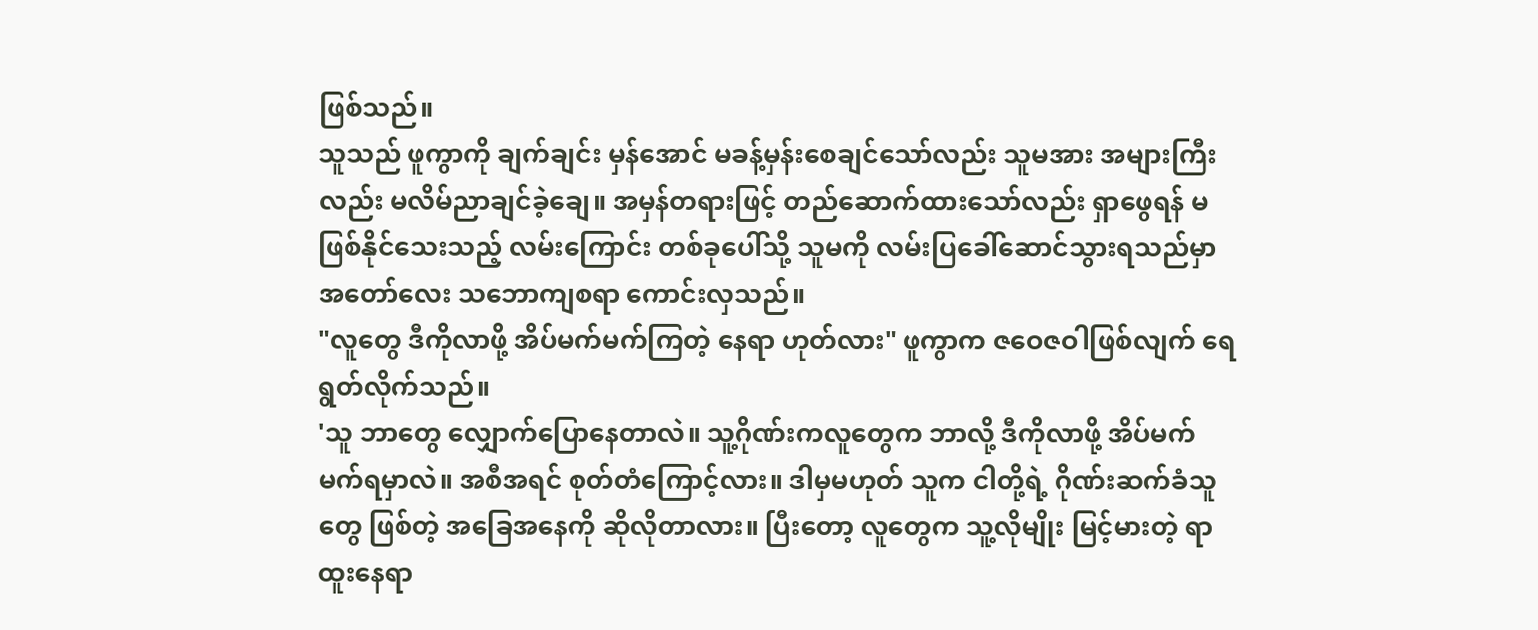ဖြစ်သည်။
သူသည် ဖူကွာကို ချက်ချင်း မှန်အောင် မခန့်မှန်းစေချင်သော်လည်း သူမအား အများကြီးလည်း မလိမ်ညာချင်ခဲ့ချေ။ အမှန်တရားဖြင့် တည်ဆောက်ထားသော်လည်း ရှာဖွေရန် မဖြစ်နိုင်သေးသည့် လမ်းကြောင်း တစ်ခုပေါ်သို့ သူမကို လမ်းပြခေါ်ဆောင်သွားရသည်မှာ အတော်လေး သဘောကျစရာ ကောင်းလှသည်။
"လူတွေ ဒီကိုလာဖို့ အိပ်မက်မက်ကြတဲ့ နေရာ ဟုတ်လား" ဖူကွာက ဇဝေဇဝါဖြစ်လျက် ရေရွတ်လိုက်သည်။
'သူ ဘာတွေ လျှောက်ပြောနေတာလဲ။ သူ့ဂိုဏ်းကလူတွေက ဘာလို့ ဒီကိုလာဖို့ အိပ်မက်မက်ရမှာလဲ။ အစီအရင် စုတ်တံကြောင့်လား။ ဒါမှမဟုတ် သူက ငါတို့ရဲ့ ဂိုဏ်းဆက်ခံသူတွေ ဖြစ်တဲ့ အခြေအနေကို ဆိုလိုတာလား။ ပြီးတော့ လူတွေက သူ့လိုမျိုး မြင့်မားတဲ့ ရာထူးနေရာ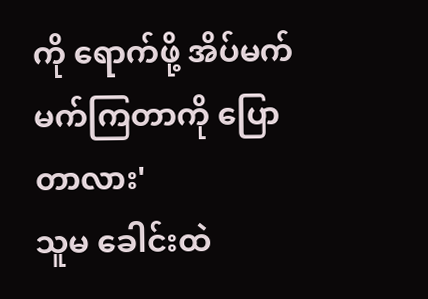ကို ရောက်ဖို့ အိပ်မက်မက်ကြတာကို ပြောတာလား'
သူမ ခေါင်းထဲ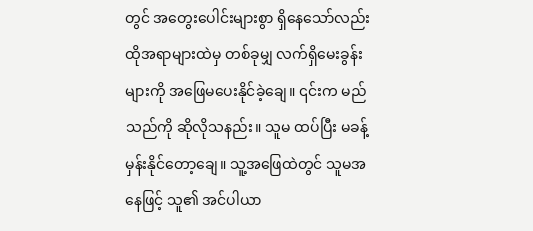တွင် အတွေးပေါင်းများစွာ ရှိနေသော်လည်း ထိုအရာများထဲမှ တစ်ခုမျှ လက်ရှိမေးခွန်းများကို အဖြေမပေးနိုင်ခဲ့ချေ။ ၎င်းက မည်သည်ကို ဆိုလိုသနည်း။ သူမ ထပ်ပြီး မခန့်မှန်းနိုင်တော့ချေ။ သူ့အဖြေထဲတွင် သူမအနေဖြင့် သူ၏ အင်ပါယာ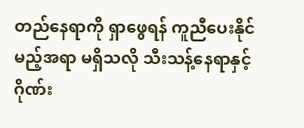တည်နေရာကို ရှာဖွေရန် ကူညီပေးနိုင်မည့်အရာ မရှိသလို သီးသန့်နေရာနှင့် ဂိုဏ်း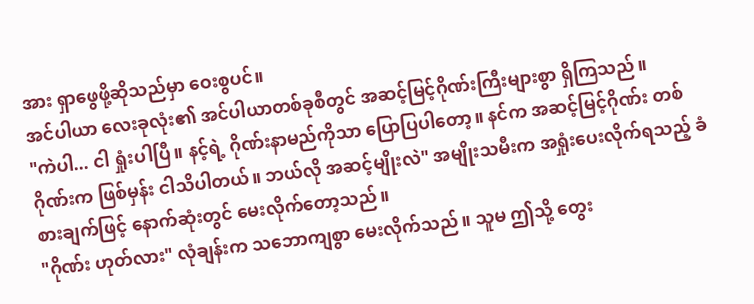အား ရှာဖွေဖို့ဆိုသည်မှာ ဝေးစွပင်။
အင်ပါယာ လေးခုလုံး၏ အင်ပါယာတစ်ခုစီတွင် အဆင့်မြင့်ဂိုဏ်းကြီးများစွာ ရှိကြသည်။
"ကဲပါ... ငါ ရှုံးပါပြီ။ နင့်ရဲ့ ဂိုဏ်းနာမည်ကိုသာ ပြောပြပါတော့။ နင်က အဆင့်မြင့်ဂိုဏ်း တစ်ဂိုဏ်းက ဖြစ်မှန်း ငါသိပါတယ်။ ဘယ်လို အဆင့်မျိုးလဲ" အမျိုးသမီးက အရှုံးပေးလိုက်ရသည့် ခံစားချက်ဖြင့် နောက်ဆုံးတွင် မေးလိုက်တော့သည်။
"ဂိုဏ်း ဟုတ်လား" လုံချန်းက သဘောကျစွာ မေးလိုက်သည်။ သူမ ဤသို့ တွေး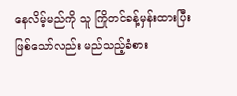နေလိမ့်မည်ကို သူ ကြိုတင်ခန့်မှန်းထားပြီး ဖြစ်သော်လည်း မည်သည့်ခံစား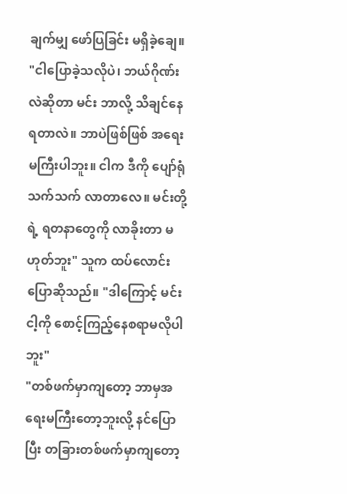ချက်မျှ ဖော်ပြခြင်း မရှိခဲ့ချေ။
"ငါပြောခဲ့သလိုပဲ၊ ဘယ်ဂိုဏ်းလဲဆိုတာ မင်း ဘာလို့ သိချင်နေရတာလဲ။ ဘာပဲဖြစ်ဖြစ် အရေးမကြီးပါဘူး။ ငါက ဒီကို ပျော်ရုံသက်သက် လာတာလေ။ မင်းတို့ရဲ့ ရတနာတွေကို လာခိုးတာ မဟုတ်ဘူး" သူက ထပ်လောင်းပြောဆိုသည်။ "ဒါကြောင့် မင်း ငါ့ကို စောင့်ကြည့်နေစရာမလိုပါဘူး"
"တစ်ဖက်မှာကျတော့ ဘာမှအရေးမကြီးတော့ဘူးလို့ နင်ပြောပြီး တခြားတစ်ဖက်မှာကျတော့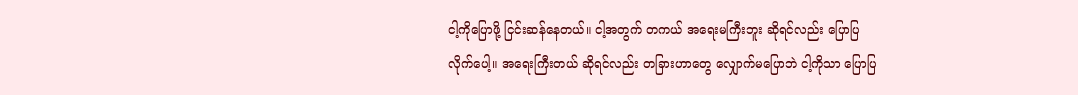ငါ့ကိုပြောဖို့ ငြင်းဆန်နေတယ်။ ငါ့အတွက် တကယ် အရေးမကြီးဘူး ဆိုရင်လည်း ပြောပြလိုက်ပေါ့။ အရေးကြီးတယ် ဆိုရင်လည်း တခြားဟာတွေ လျှောက်မပြောဘဲ ငါ့ကိုသာ ပြောပြ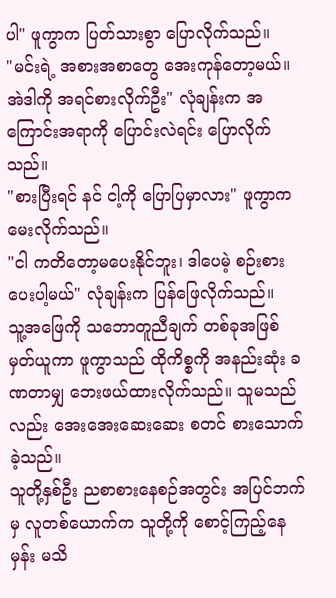ပါ" ဖူကွာက ပြတ်သားစွာ ပြောလိုက်သည်။
"မင်းရဲ့ အစားအစာတွေ အေးကုန်တော့မယ်။ အဲဒါကို အရင်စားလိုက်ဦး" လုံချန်းက အကြောင်းအရာကို ပြောင်းလဲရင်း ပြောလိုက်သည်။
"စားပြီးရင် နင် ငါ့ကို ပြောပြမှာလား" ဖူကွာက မေးလိုက်သည်။
"ငါ ကတိတော့မပေးနိုင်ဘူး၊ ဒါပေမဲ့ စဉ်းစားပေးပါ့မယ်" လုံချန်းက ပြန်ဖြေလိုက်သည်။
သူ့အဖြေကို သဘောတူညီချက် တစ်ခုအဖြစ် မှတ်ယူကာ ဖူကွာသည် ထိုကိစ္စကို အနည်းဆုံး ခဏတာမျှ ဘေးဖယ်ထားလိုက်သည်။ သူမသည်လည်း အေးအေးဆေးဆေး စတင် စားသောက်ခဲ့သည်။
သူတို့နှစ်ဦး ညစာစားနေစဉ်အတွင်း အပြင်ဘက်မှ လူတစ်ယောက်က သူတို့ကို စောင့်ကြည့်နေမှန်း မသိ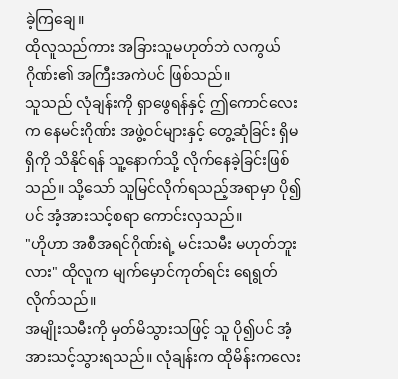ခဲ့ကြချေ။
ထိုလူသည်ကား အခြားသူမဟုတ်ဘဲ လကွယ်ဂိုဏ်း၏ အကြီးအကဲပင် ဖြစ်သည်။
သူသည် လုံချန်းကို ရှာဖွေရန်နှင့် ဤကောင်လေးက နေမင်းဂိုဏ်း အဖွဲ့ဝင်များနှင့် တွေ့ဆုံခြင်း ရှိမရှိကို သိနိုင်ရန် သူ့နောက်သို့ လိုက်နေခဲ့ခြင်းဖြစ်သည်။ သို့သော် သူမြင်လိုက်ရသည့်အရာမှာ ပို၍ပင် အံ့အားသင့်စရာ ကောင်းလှသည်။
"ဟိုဟာ အစီအရင်ဂိုဏ်းရဲ့ မင်းသမီး မဟုတ်ဘူးလား" ထိုလူက မျက်မှောင်ကုတ်ရင်း ရေရွတ်လိုက်သည်။
အမျိုးသမီးကို မှတ်မိသွားသဖြင့် သူ ပို၍ပင် အံ့အားသင့်သွားရသည်။ လုံချန်းက ထိုမိန်းကလေး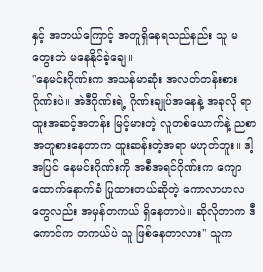နှင့် အဘယ်ကြောင့် အတူရှိနေရသည်နည်း သူ မတွေးဘဲ မနေနိုင်ခဲ့ချေ။
"နေမင်းဂိုဏ်းက အသန်မာဆုံး အလတ်တန်းစားဂိုဏ်းပဲ။ အဲဒီဂိုဏ်းရဲ့ ဂိုဏ်းချုပ်အနေနဲ့ အခုလို ရာထူးအဆင့်အတန်း မြင့်မားတဲ့ လူတစ်ယောက်နဲ့ ညစာ အတူစားနေတာက ထူးဆန်းတဲ့အရာ မဟုတ်ဘူး။ ဒါ့အပြင် နေမင်းဂိုဏ်းကို အစီအရင်ဂိုဏ်းက ကျောထောက်နောက်ခံ ပြုထားတယ်ဆိုတဲ့ ကောလာဟလတွေလည်း အမှန်တကယ် ရှိနေတာပဲ။ ဆိုလိုတာက ဒီကောင်က တကယ်ပဲ သူ ဖြစ်နေတာလား" သူက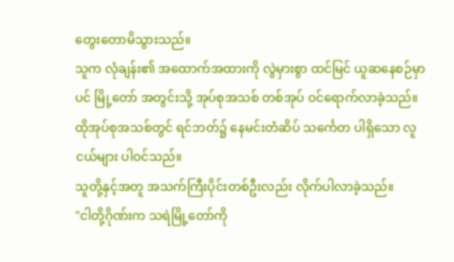တွေးတောမိသွားသည်။
သူက လုံချန်း၏ အထောက်အထားကို လွဲမှားစွာ ထင်မြင် ယူဆနေစဉ်မှာပင် မြို့တော် အတွင်းသို့ အုပ်စုအသစ် တစ်အုပ် ဝင်ရောက်လာခဲ့သည်။ ထိုအုပ်စုအသစ်တွင် ရင်ဘတ်၌ နေမင်းတံဆိပ် သင်္ကေတ ပါရှိသော လူငယ်များ ပါဝင်သည်။
သူတို့နှင့်အတူ အသက်ကြီးပိုင်းတစ်ဦးလည်း လိုက်ပါလာခဲ့သည်။
"ငါတို့ဂိုဏ်းက သရဲမြို့တော်ကို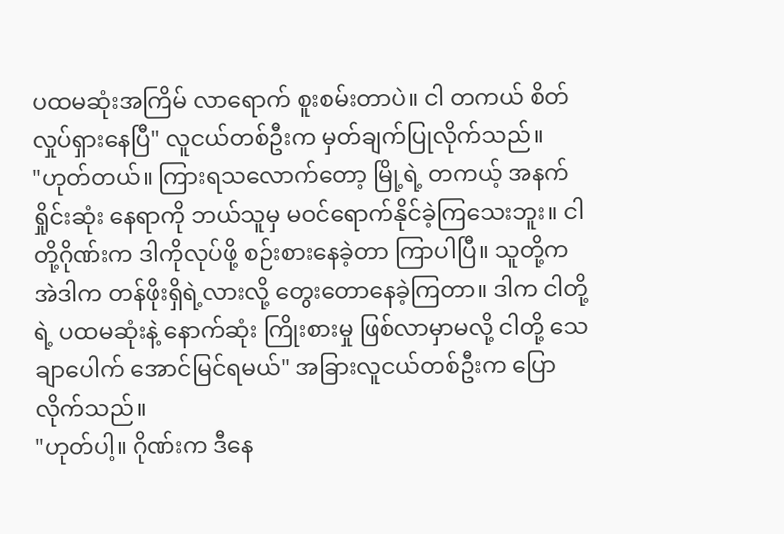ပထမဆုံးအကြိမ် လာရောက် စူးစမ်းတာပဲ။ ငါ တကယ် စိတ်လှုပ်ရှားနေပြီ" လူငယ်တစ်ဦးက မှတ်ချက်ပြုလိုက်သည်။
"ဟုတ်တယ်။ ကြားရသလောက်တော့ မြို့ရဲ့ တကယ့် အနက်ရှိုင်းဆုံး နေရာကို ဘယ်သူမှ မဝင်ရောက်နိုင်ခဲ့ကြသေးဘူး။ ငါတို့ဂိုဏ်းက ဒါကိုလုပ်ဖို့ စဉ်းစားနေခဲ့တာ ကြာပါပြီ။ သူတို့က အဲဒါက တန်ဖိုးရှိရဲ့လားလို့ တွေးတောနေခဲ့ကြတာ။ ဒါက ငါတို့ရဲ့ ပထမဆုံးနဲ့ နောက်ဆုံး ကြိုးစားမှု ဖြစ်လာမှာမလို့ ငါတို့ သေချာပေါက် အောင်မြင်ရမယ်" အခြားလူငယ်တစ်ဦးက ပြောလိုက်သည်။
"ဟုတ်ပါ့။ ဂိုဏ်းက ဒီနေ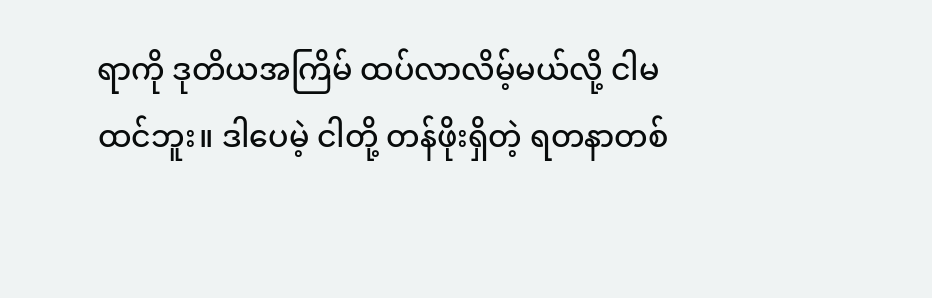ရာကို ဒုတိယအကြိမ် ထပ်လာလိမ့်မယ်လို့ ငါမထင်ဘူး။ ဒါပေမဲ့ ငါတို့ တန်ဖိုးရှိတဲ့ ရတနာတစ်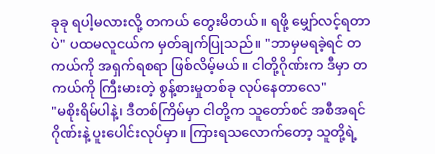ခုခု ရပါ့မလားလို့ တကယ် တွေးမိတယ်။ ရဖို့ မျှော်လင့်ရတာပဲ" ပထမလူငယ်က မှတ်ချက်ပြုသည်။ "ဘာမှမရခဲ့ရင် တကယ်ကို အရှက်ရစရာ ဖြစ်လိမ့်မယ်။ ငါတို့ဂိုဏ်းက ဒီမှာ တကယ်ကို ကြီးမားတဲ့ စွန့်စားမှုတစ်ခု လုပ်နေတာလေ"
"မစိုးရိမ်ပါနဲ့၊ ဒီတစ်ကြိမ်မှာ ငါတို့က သူတော်စင် အစီအရင်ဂိုဏ်းနဲ့ ပူးပေါင်းလုပ်မှာ။ ကြားရသလောက်တော့ သူတို့ရဲ့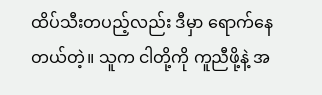ထိပ်သီးတပည့်လည်း ဒီမှာ ရောက်နေတယ်တဲ့။ သူက ငါတို့ကို ကူညီဖို့နဲ့ အ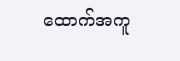ထောက်အကူ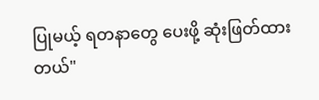ပြုမယ့် ရတနာတွေ ပေးဖို့ ဆုံးဖြတ်ထားတယ်"